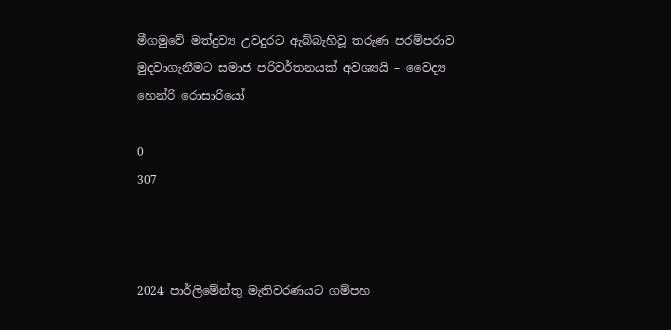මීගමුවේ මත්ද්‍රව්‍ය උවදුරට ඇබ්බැහිවූ තරුණ පරම්පරාව මුදවාගැනීමට සමාජ පරිවර්තනයක් අවශ්‍යයි – වෛද්‍ය හෙන්රි රොසාරියෝ

0
307



2024 පාර්ලිමේන්තු මැතිවරණයට ගම්පහ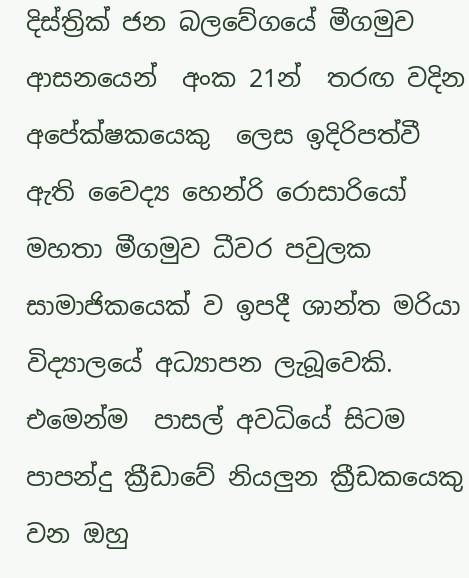දිස්ත්‍රික් ජන බලවේගයේ මීගමුව ආසනයෙන්  අංක 21න්  තරඟ වදින අපේක්ෂකයෙකු  ලෙස ඉදිරිපත්වී ඇති වෛද්‍ය හෙන්රි රොසාරියෝ මහතා මීගමුව ධීවර පවුලක සාමාජිකයෙක් ව ඉපදී ශාන්ත මරියා විද්‍යාලයේ අධ්‍යාපන ලැබූවෙකි. එමෙන්ම  පාසල් අවධියේ සිටම පාපන්දු ක්‍රීඩාවේ නියලුන ක්‍රීඩකයෙකු වන ඔහු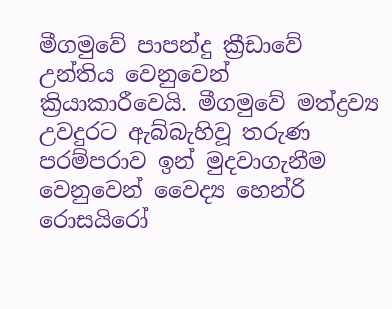මීගමුවේ පාපන්දු ක්‍රීඩාවේ උන්තිය වෙනුවෙන් ක්‍රියාකාරීවෙයි. මීගමුවේ මත්ද්‍රව්‍ය උවදුරට ඇබ්බැහිවූ තරුණ පරම්පරාව ඉන් මුදවාගැනීම  වෙනුවෙන් වෛද්‍ය හෙන්රි රොසයිරෝ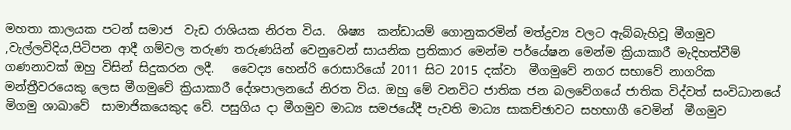මහතා කාලයක පටන් සමාජ  වැඩ රාශියක නිරත විය.  ශිෂ්‍ය  කන්ඩායම් ගොනුකරමින් මත්ද්‍රව්‍ය වලට ඇබ්බැහිවූ මීගමුව ,වැල්ලවිදිය,පිටිපන ආදී ගම්වල තරුණ තරුණයින් වෙනුවෙන් සායනික ප්‍රතිකාර මෙන්ම පර්යේෂන මෙන්ම ක්‍රියාකාරී මැදිහත්වීම් ගණනාවක් ඔහු විසින් සිදුකරන ලදී.   වෛද්‍ය හෙන්රි රොසාරියෝ 2011 සිට 2015 දක්වා  මීගමුවේ නගර සභාවේ නාගරික මන්ත්‍රීවරයෙකු ලෙස මීගමුවේ ක්‍රියාකාරී දේශපාලනයේ නිරත විය. ඔහු මේ වනවිට ජාතික ජන බලවේගයේ ජාතික විද්වත් සංවිධානයේ මිගමු ශාඛාවේ  සාමාජිකයෙකුද වේ. පසුගිය දා මීගමුව මාධ්‍ය සමජයේදී පැවති මාධ්‍ය සාකච්ඡාවට සහභාගී වෙමින්  මීගමුව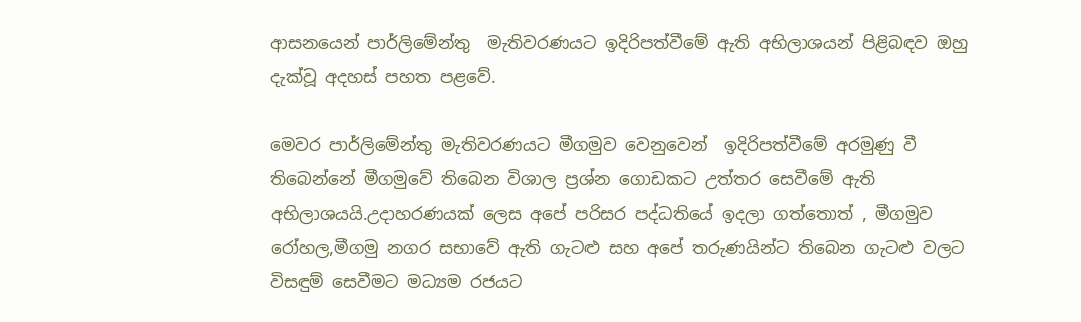ආසනයෙන් පාර්ලිමේන්තු  මැතිවරණයට ඉදිරිපත්වීමේ ඇති අභිලාශයන් පිළිබඳව ඔහු දැක්වූ අදහස් පහත පළවේ.

මෙවර පාර්ලිමේන්තු මැතිවරණයට මීගමුව වෙනුවෙන්  ඉදිරිපත්වීමේ අරමුණු වී තිබෙන්නේ මීගමුවේ තිබෙන විශාල ප්‍රශ්න ගොඩකට උත්තර සෙවීමේ ඇති අභිලාශයයි.උදාහරණයක් ලෙස අපේ පරිසර පද්ධතියේ ඉදලා ගත්තොත් , මීගමුව රෝහල,මීගමු නගර සභාවේ ඇති ගැටළු සහ අපේ තරුණයින්ට තිබෙන ගැටළු වලට විසඳුම් සෙවීමට මධ්‍යම රජයට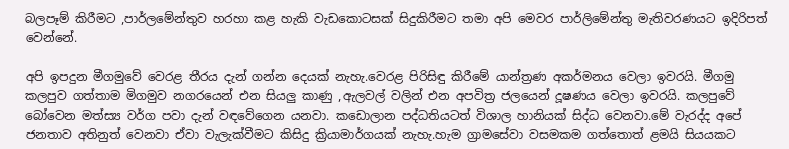බලපෑම් කිරීමට ,පාර්ලමේන්තුව හරහා කළ හැකි වැඩකොටසක් සිදුකිරීමට තමා අපි මෙවර පාර්ලිමේන්තු මැතිවරණයට ඉදිරිපත් වෙන්නේ.

අපි ඉපදුන මීගමුවේ වෙරළ තීරය දැන් ගන්න දෙයක් නැහැ.වෙරළ පිරිසිඳු කිරීමේ යාන්ත්‍රණ අකර්මනය වෙලා ඉවරයි. මීගමු කලපුව ගත්තාම මිගමුව නගරයෙන් එන සියලු කාණු ,ඇලවල් වලින් එන අපවිත්‍ර ජලයෙන් දූෂණය වෙලා ඉවරයි. කලපුවේ බෝවෙන මත්ස්‍ය වර්ග පවා දැන් වඳවේගෙන යනවා. කඩොලාන පද්ධතියටත් විශාල හානියක් සිද්ධ වෙනවා.මේ වැරද්ද අපේ ජනතාව අතිනුත් වෙනවා ඒවා වැලැක්වීමට කිසිදු ක්‍රියාමාර්ගයක් නැහැ.හැම ග්‍රාමසේවා වසමකම ගත්තොත් ළමයි සියයකට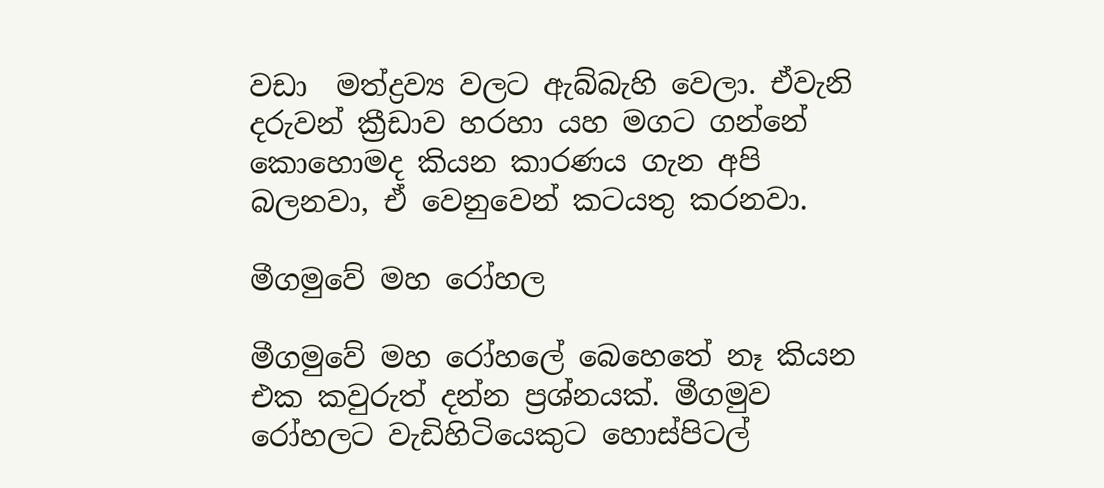වඩා  මත්ද්‍රව්‍ය වලට ඇබ්බැහි වෙලා. ඒවැනි දරුවන් ක්‍රීඩාව හරහා යහ මගට ගන්නේ කොහොමද කියන කාරණය ගැන අපි බලනවා, ඒ වෙනුවෙන් කටයතු කරනවා.

මීගමුවේ මහ රෝහල

මීගමුවේ මහ රෝහලේ බෙහෙතේ නෑ කියන එක කවුරුත් දන්න ප්‍රශ්නයක්. මීගමුව රෝහලට වැඩිහිටියෙකුට හොස්පිටල්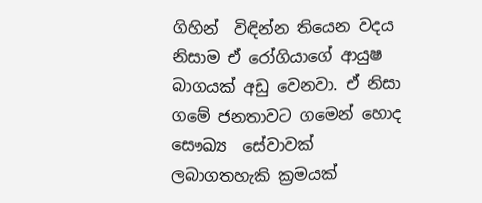ගිහින්  විඳින්න තියෙන වදය නිසාම ඒ රෝගියාගේ ආයුෂ බාගයක් අඩු වෙනවා. ඒ නිසා ගමේ ජනතාවට ගමෙන් හොද සෞඛ්‍ය  සේවාවක් ලබාගතහැකි ක්‍රමයක්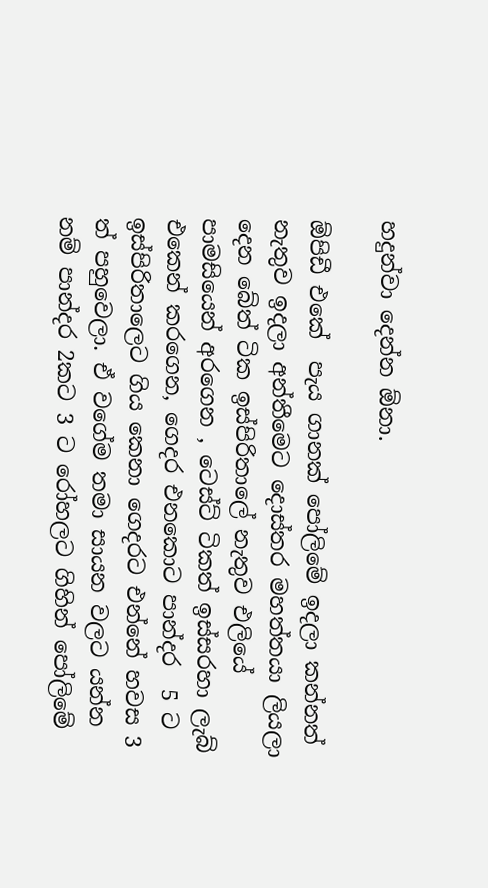හදුන්වා දෙන්න ඕනා.

ඕපිඩී එකේ  පැය ගානක් පෝලිමේ ඉදලා කන්නත් නැතුව ඉදලා අන්තීමෙට දොස්තර මහත්තයා ලියලා දෙන බේත් ටික ඉස්පිරිතාලේ නැතුව එලියේ පාමසියෙන් අරගෙන , ටෙස්ට් ටිකත් ඉස්සරහා ලැබ් එකෙන් කරගෙන, ගෙදර එනකොට පාන්දර  5 ට ඉස්පිරිතාලෙට ගිය කෙනා ගෙදරට එන්නේ හවස 3 ත් පහුවෙලා. ඒ වගේම තමා සායන වලට යන්න නම් පාන්දර 2කට 3 ට රෝහලට ගිහින් පෝලිමේ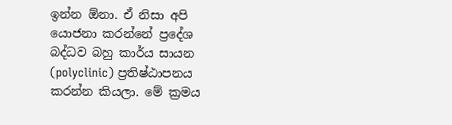ඉන්න ඕනා. ඒ නිසා අපි යොජනා කරන්නේ ප්‍රදේශ බද්ධව බහු කාර්ය සායන (polyclinic) ප්‍රතිෂ්ඨාපනය කරන්න කියලා. මේ ක්‍රමය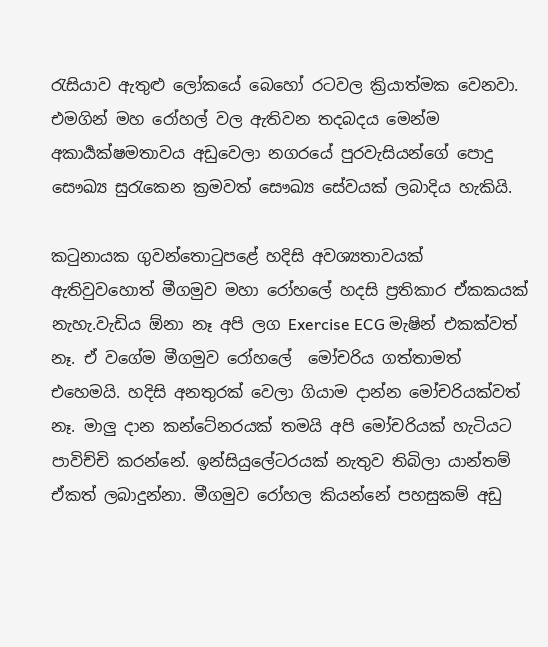රැසියාව ඇතුළු ලෝකයේ බෙහෝ රටවල ක්‍රියාත්මක වෙනවා. එමගින් මහ රෝහල් වල ඇතිවන තදබදය මෙන්ම අකාර්‍යක්ෂමතාවය අඩුවෙලා නගරයේ පුරවැසියන්ගේ පොදු සෞඛ්‍ය සුරැකෙන ක්‍රමවත් සෞඛ්‍ය සේවයක් ලබාදිය හැකියි.

කටුනායක ගුවන්තොටුපළේ හදිසි අවශ්‍යතාවයක් ඇතිවුවහොත් මීගමුව මහා රෝහලේ හදසි ප්‍රතිකාර ඒකකයක් නැහැ.වැඩිය ඕනා නෑ අපි ලග Exercise ECG මැෂින් එකක්වත් නෑ. ඒ වගේම මීගමුව රෝහලේ  මෝචරිය ගත්තාමත් එහෙමයි. හදිසි අනතුරක් වෙලා ගියාම දාන්න මෝචරියක්වත් නෑ. මාලු දාන කන්ටේනරයක් තමයි අපි මෝචරියක් හැටියට පාවිච්චි කරන්නේ. ඉන්සියුලේටරයක් නැතුව තිබිලා යාන්තම් ඒකත් ලබාදුන්නා. මීගමුව රෝහල කියන්නේ පහසුකම් අඩු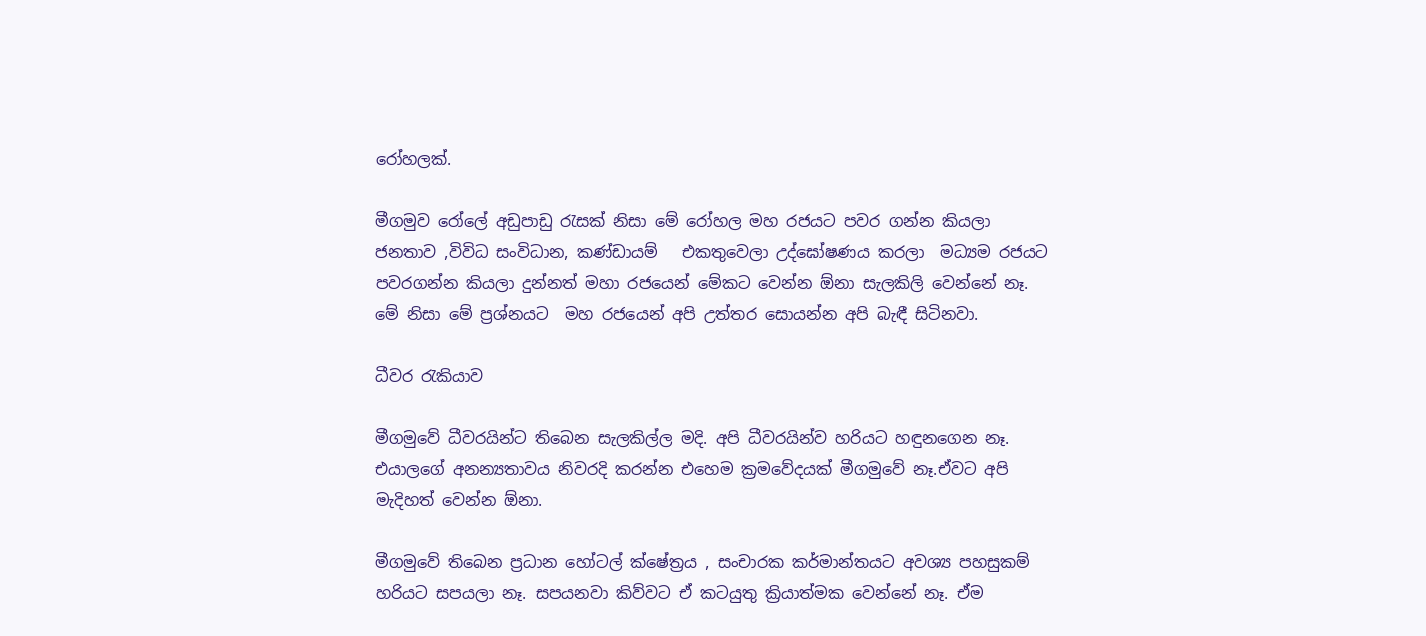රෝහලක්.

මීගමුව රෝලේ අඩුපාඩු රැසක් නිසා මේ රෝහල මහ රජයට පවර ගන්න කියලා ජනතාව ,විවිධ සංවිධාන, කණ්ඩායම්   එකතුවෙලා උද්ඝෝෂණය කරලා  මධ්‍යම රජයට පවරගන්න කියලා දුන්නත් මහා රජයෙන් මේකට වෙන්න ඕනා සැලකිලි වෙන්නේ නෑ. මේ නිසා මේ ප්‍රශ්නයට  මහ රජයෙන් අපි උත්තර සොයන්න අපි බැඳී සිටිනවා.

ධීවර රැකියාව

මීගමුවේ ධීවරයින්ට තිබෙන සැලකිල්ල මදි. අපි ධීවරයින්ව හරියට හඳුනගෙන නෑ. එයාලගේ අනන්‍යතාවය නිවරදි කරන්න එහෙම ක්‍රමවේදයක් මීගමුවේ නෑ.ඒවට අපි මැදිහත් වෙන්න ඕනා.

මීගමුවේ තිබෙන ප්‍රධාන හෝටල් ක්ෂේත්‍රය , සංචාරක කර්මාන්තයට අවශ්‍ය පහසුකම් හරියට සපයලා නෑ. සපයනවා කිව්වට ඒ කටයුතු ක්‍රියාත්මක වෙන්නේ නෑ. ඒම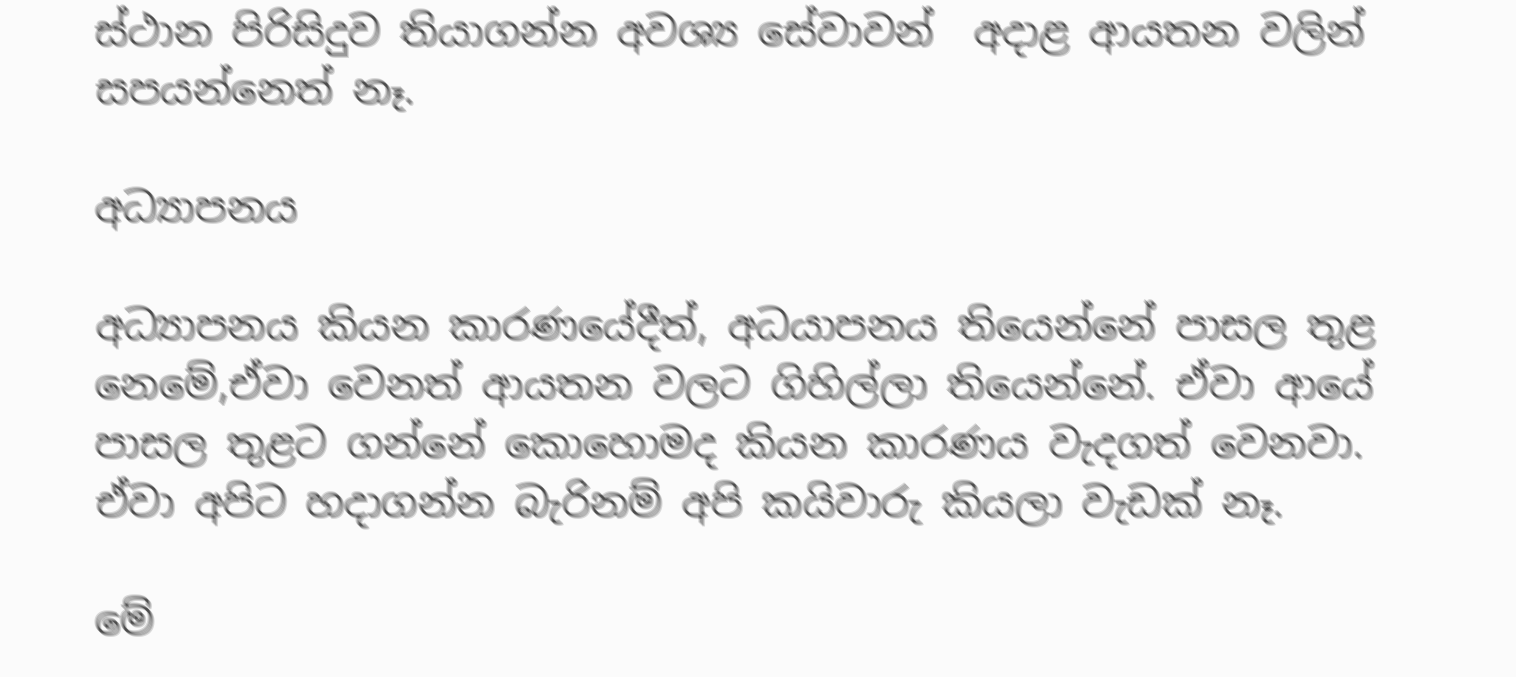ස්ථාන පිරිසිදුව තියාගන්න අවශ්‍ය සේවාවන්  අදාළ ආයතන වලින්  සපයන්නෙත් නෑ.

අධ්‍යාපනය

අධ්‍යාපනය කියන කාරණයේදීත්, අධයාපනය තියෙන්නේ පාසල තුළ නෙමේ,ඒවා වෙනත් ආයතන වලට ගිහිල්ලා තියෙන්නේ. ඒවා ආයේ පාසල තුළට ගන්නේ කොහොමද කියන කාරණය වැදගත් වෙනවා. ඒවා අපිට හදාගන්න බැරිනම් අපි කයිවාරු කියලා වැඩක් නෑ.

මේ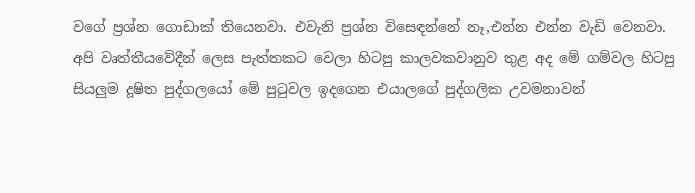වගේ ප්‍රශ්න ගොඩාක් තියෙනවා. එවැනි ප්‍රශ්න විස‍ෙඳන්නේ නෑ,එන්න එන්න වැඩි වෙනවා. අපි වෘත්තීයවේදීන් ලෙස පැත්තකට වෙලා හිටපු කාලවකවානුව තුළ අද මේ ගම්වල හිටපු සියලුම දූෂිත පුද්ගලයෝ මේ පුටුවල ඉදගෙන එයාලගේ පුද්ගලික උවමනාවන්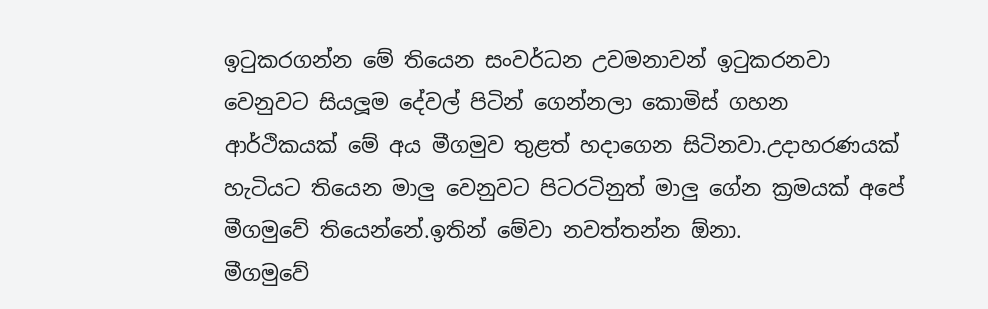ඉටුකරගන්න මේ තියෙන සංවර්ධන උවමනාවන් ඉටුකරනවා වෙනුවට සියලූම දේවල් පිටින් ගෙන්නලා කොමිස් ගහන ආර්ථිකයක් මේ අය මීගමුව තුළත් හදාගෙන සිටිනවා.උදාහරණයක් හැටියට තියෙන මාලු වෙනුවට පිටරටිනුත් මාලු ගේන ක්‍රමයක් අපේ මීගමුවේ තියෙන්නේ.ඉතින් මේවා නවත්තන්න ඕනා.
මීගමුවේ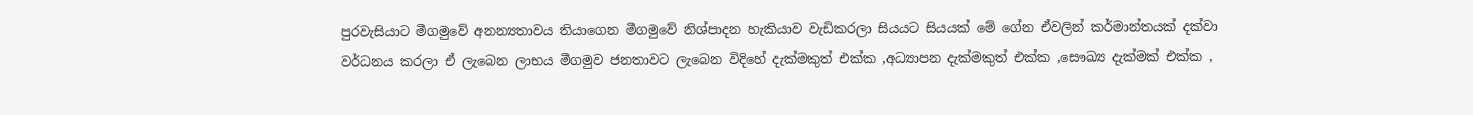පුරවැසියාට මීගමුවේ අනන්‍යතාවය තියාගෙන මීගමුවේ නිශ්පාදන හැකියාව වැඩිකරලා සියයට සියයක් මේ ගේන ඒවලින් කර්මාන්තයක් දක්වා වර්ධනය කරලා ඒ ලැබෙන ලාභය මීගමුව ජනතාවට ලැබෙන විදිහේ දැක්මකුත් එක්ක ,අධ්‍යාපන දැක්මකුත් එක්ක ,සෞඛ්‍ය දැක්මක් එක්ක ,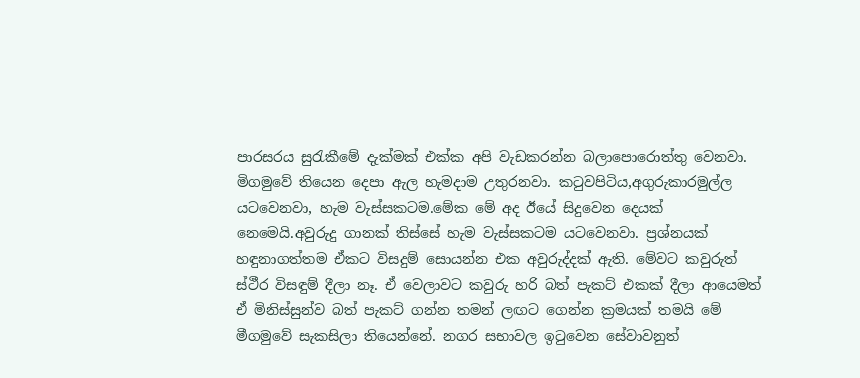පාරසරය සුරැකීමේ දැක්මක් එක්ක අපි වැඩකරන්න බලාපොරොත්තු වෙනවා.
මිගමුවේ තියෙන දෙපා ඇල හැමදාම උතුරනවා. කටුවපිටිය,අගුරුකාරමුල්ල යටවෙනවා, හැම වැස්සකටම.මේක මේ අද ඊයේ සිදුවෙන දෙයක් නෙමෙයි.අවුරුදු ගානක් තිස්සේ හැම වැස්සකටම යටවෙනවා. ප්‍රශ්නයක් හඳුනාගත්තම ඒකට විසදුම් සොයන්න එක අවුරුද්දක් ඇති. මේවට කවුරුත් ස්ථීර විසඳුම් දීලා නෑ. ඒ වෙලාවට කවුරු හරි බත් පැකට් එකක් දීලා ආයෙමත් ඒ මිනිස්සුන්ව බත් පැකට් ගන්න තමන් ලඟට ගෙන්න ක්‍රමයක් තමයි මේ මීගමුවේ සැකසිලා තියෙන්නේ. නගර සභාවල ඉටුවෙන සේවාවනුත්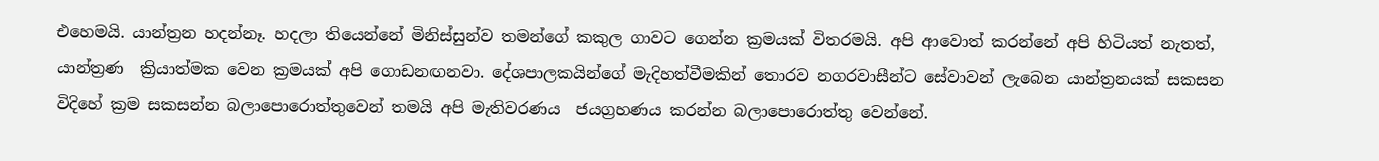එහෙමයි. යාන්ත්‍රන හදන්නෑ. හදලා තියෙන්නේ මිනිස්සුන්ව තමන්ගේ කකුල ගාවට ගෙන්න ක්‍රමයක් විතරමයි. අපි ආවොත් කරන්නේ අපි හිටියත් නැතත්, යාන්ත්‍රණ  ක්‍රියාත්මක වෙන ක්‍රමයක් අපි ගොඩනඟනවා. දේශපාලකයින්ගේ මැදිහත්වීමකින් තොරව නගරවාසීන්ට සේවාවන් ලැබෙන යාන්ත්‍රනයක් සකසන විදිහේ ක්‍රම සකසන්න බලාපොරොත්තුවෙන් තමයි අපි මැතිවරණය  ජයග්‍රහණය කරන්න බලාපොරොත්තු වෙන්නේ.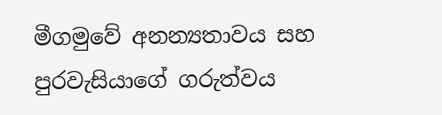මීගමුවේ අනන්‍යතාවය සහ පුරවැසියාගේ ගරුත්වය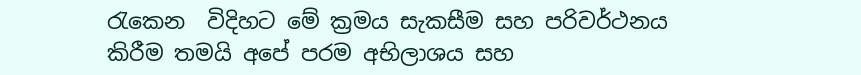රැකෙන  විදිහට මේ ක්‍රමය සැකසීම සහ පරිවර්ථනය කිරීම තමයි අපේ පරම අභිලාශය සහ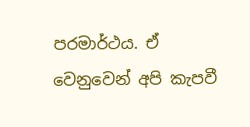පරමාර්ථය. ඒ වෙනුවෙන් අපි කැපවී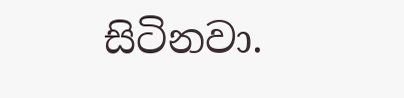සිටිනවා.